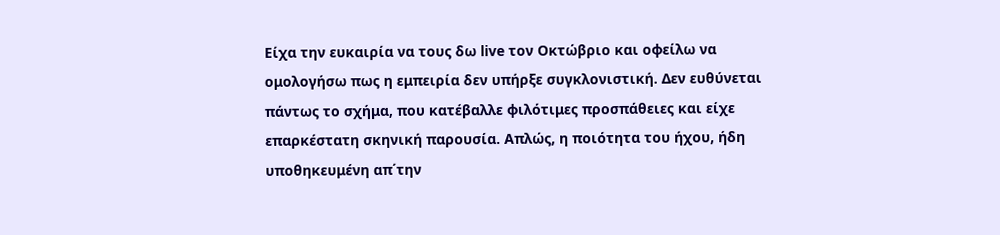Eίχα την ευκαιρία να τους δω live τον Οκτώβριο και οφείλω να ομολογήσω πως η εμπειρία δεν υπήρξε συγκλονιστική. Δεν ευθύνεται πάντως το σχήμα, που κατέβαλλε φιλότιμες προσπάθειες και είχε επαρκέστατη σκηνική παρουσία. Απλώς, η ποιότητα του ήχου, ήδη υποθηκευμένη απ΄την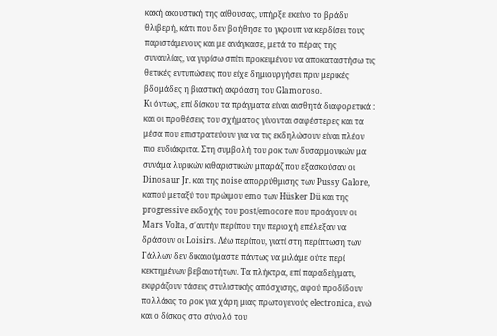κακή ακουστική της αίθουσας, υπήρξε εκείνο το βράδυ θλιβερή, κάτι που δεν βοήθησε το γκρουπ να κερδίσει τους παριστάμενους και με ανάγκασε, μετά το πέρας της συναυλίας, να γυρίσω σπίτι προκειμένου να αποκαταστήσω τις θετικές εντυπώσεις που είχε δημιουργήσει πριν μερικές βδομάδες η βιαστική ακρόαση του Glamoroso.
Κι όντως, επί δίσκου τα πράγματα είναι αισθητά διαφορετικά : και οι προθέσεις του σχήματος γίνονται σαφέστερες και τα μέσα που επιστρατεύουν για να τις εκδηλώσουν είναι πλέον πιο ευδιάκριτα. Στη συμβολή του ροκ των δυσαρμονικών μα συνάμα λυρικών κιθαριστικών μπαράζ που εξασκούσαν οι Dinosaur Jr. και της noise απορρύθμισης των Pussy Galore, καπού μεταξύ του πρώιμου emo των Hüsker Dü και της progressive εκδοχής του post/emocore που προάγουν οι Mars Volta, σ΄αυτήν περίπου την περιοχή επέλεξαν να δράσουν οι Loisirs. Λέω περίπου, γιατί στη περίπτωση των Γάλλων δεν δικαιούμαστε πάντως να μιλάμε ούτε περί κεκτημένων βεβαιοτήτων. Tα πλήκτρα, επί παραδείγματι, εκφράζουν τάσεις στυλιστικής απόσχισης, αφού προδίδουν πολλάκις τo ροκ για χάρη μιας πρωτογενούς electronica, ενώ και ο δίσκος στο σύνολό του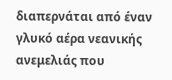διαπερνάται από έναν γλυκό αέρα νεανικής ανεμελιάς που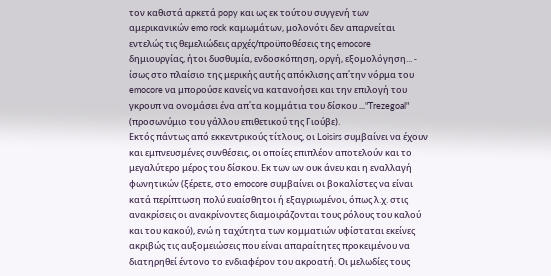τον καθιστά αρκετά popy και ως εκ τούτου συγγενή των αμερικανικών emo rock καμωμάτων, μολονότι δεν απαρνείται εντελώς τις θεμελιώδεις αρχές/προϋποθέσεις της emocore δημιουργίας, ήτοι δυσθυμία, ενδοσκόπηση, οργή, εξομολόγηση... - ίσως στο πλαίσιο της μερικής αυτής απόκλισης απ΄την νόρμα του emocore να μπορούσε κανείς να κατανοήσει και την επιλογή του γκρουπ να ονομάσει ένα απ΄τα κομμάτια του δίσκου ..."Trezegoal" (προσωνύμιο του γάλλου επιθετικού της Γιούβε).
Εκτός πάντως από εκκεντρικούς τίτλους, οι Loisirs συμβαίνει να έχουν και εμπνευσμένες συνθέσεις, οι οποίες επιπλέον αποτελούν και το μεγαλύτερο μέρος του δίσκου. Εκ των ων ουκ άνευ και η εναλλαγή φωνητικών (ξέρετε, στο emocore συμβαίνει οι βοκαλίστες να είναι κατά περίπτωση πολύ ευαίσθητοι ή εξαγριωμένοι, όπως λ.χ. στις ανακρίσεις οι ανακρίνοντες διαμοιράζονται τους ρόλους του καλού και του κακού), ενώ η ταχύτητα των κομματιών υφίσταται εκείνες ακριβώς τις αυξομειώσεις που είναι απαραίτητες προκειμένου να διατηρηθεί έντονο το ενδιαφέρον του ακροατή. Οι μελωδίες τους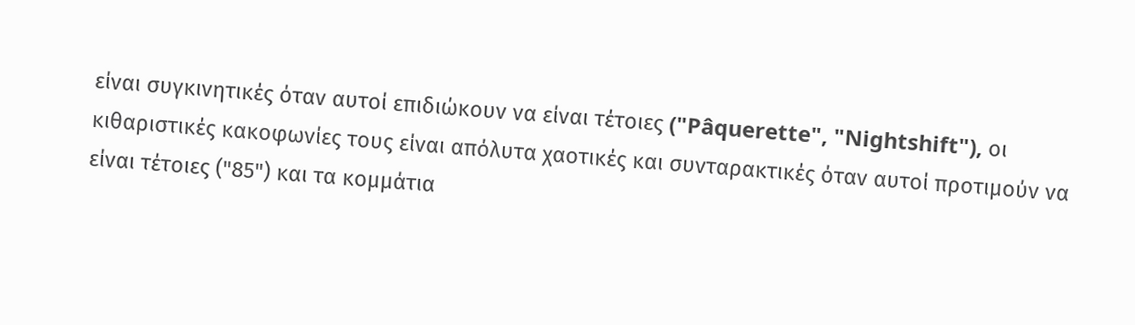είναι συγκινητικές όταν αυτοί επιδιώκουν να είναι τέτοιες ("Pâquerette", "Nightshift"), οι κιθαριστικές κακοφωνίες τους είναι απόλυτα χαoτικές και συνταρακτικές όταν αυτοί προτιμούν να είναι τέτοιες ("85") και τα κομμάτια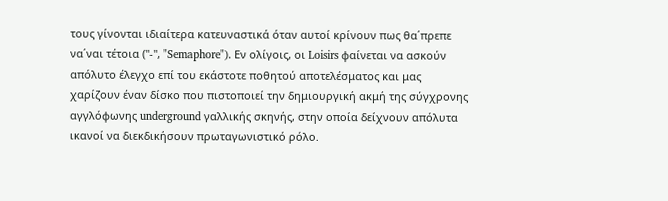τους γίνονται ιδιαίτερα κατευναστικά όταν αυτοί κρίνουν πως θα΄πρεπε να΄ναι τέτοια ("-", "Semaphore"). Εν ολίγοις, οι Loisirs φαίνεται να ασκούν απόλυτο έλεγχο επί του εκάστοτε ποθητού αποτελέσματος και μας χαρίζουν έναν δίσκο που πιστοποιεί την δημιουργική ακμή της σύγχρονης αγγλόφωνης underground γαλλικής σκηνής, στην οποία δείχνουν απόλυτα ικανοί να διεκδικήσουν πρωταγωνιστικό ρόλο.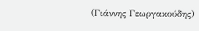(Γιάννης Γεωργακούδης)